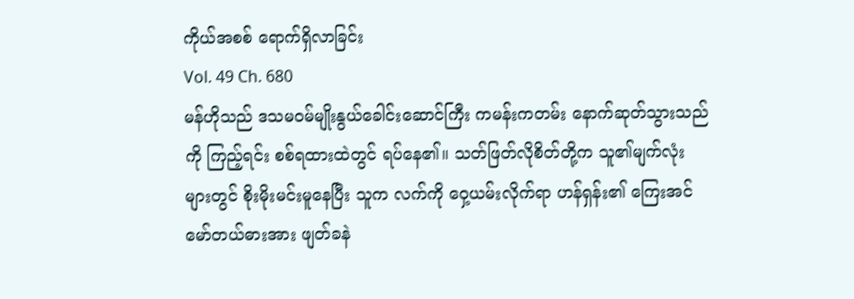ကိုယ်အစစ် ရောက်ရှိလာခြင်း
Vol. 49 Ch. 680
မန်ဟိုသည် ဒသမဝမ်မျိုးနွယ်ခေါင်းဆောင်ကြီး ကမန်းကတမ်း နောက်ဆုတ်သွားသည်ကို ကြည့်ရင်း စစ်ရထားထဲတွင် ရပ်နေ၏။ သတ်ဖြတ်လိုစိတ်တို့က သူ၏မျက်လုံးများတွင် စိုးမိုးမင်းမူနေပြီး သူက လက်ကို ဝှေ့ယမ်းလိုက်ရာ ဟန်ရှန်း၏ ကြေးအင်မော်တယ်ဓားအား ဖျတ်ခနဲ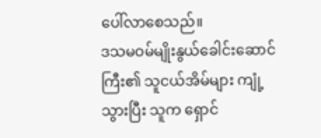ပေါ်လာစေသည်။
ဒသမဝမ်မျိုးနွယ်ခေါင်းဆောင်ကြီး၏ သူငယ်အိမ်များ ကျုံ့သွားပြီး သူက ရှောင်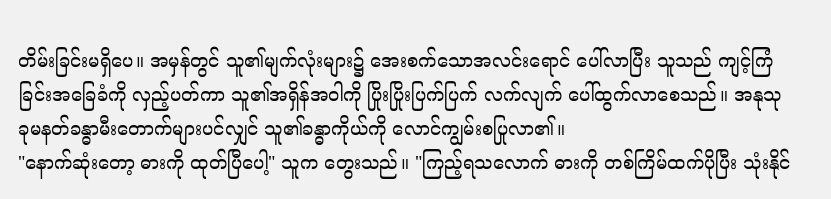တိမ်းခြင်းမရှိပေ။ အမှန်တွင် သူ၏မျက်လုံးများ၌ အေးစက်သောအလင်းရောင် ပေါ်လာပြီး သူသည် ကျင့်ကြံခြင်းအခြေခံကို လှည့်ပတ်ကာ သူ၏အရှိန်အဝါကို ပြိုးပြိုးပြက်ပြက် လက်လျက် ပေါ်ထွက်လာစေသည်။ အနုသုခုမနတ်ခန္ဓာမီးတောက်များပင်လျှင် သူ၏ခန္ဓာကိုယ်ကို လောင်ကျွမ်းစပြုလာ၏။
"နောက်ဆုံးတော့ ဓားကို ထုတ်ပြီပေါ့" သူက တွေးသည်။ "ကြည့်ရသလောက် ဓားကို တစ်ကြိမ်ထက်ပိုပြီး သုံးနိုင်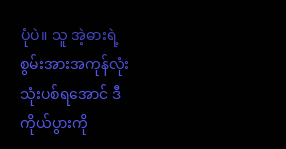ပုံပဲ။ သူ အဲ့ဓားရဲ့စွမ်းအားအကုန်လုံး သုံးပစ်ရအောင် ဒီကိုယ်ပွားကို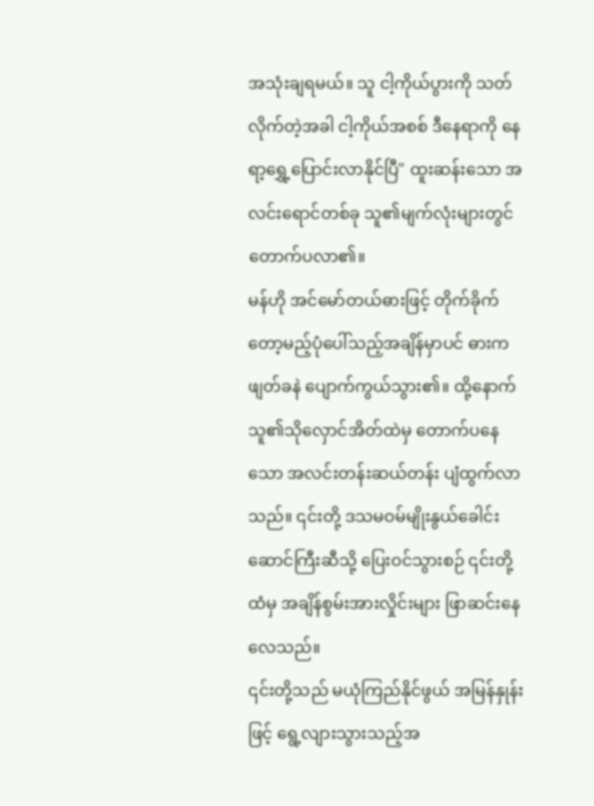အသုံးချရမယ်။ သူ ငါ့ကိုယ်ပွားကို သတ်လိုက်တဲ့အခါ ငါ့ကိုယ်အစစ် ဒီနေရာကို နေရာ့ရွှေ့ပြောင်းလာနိုင်ပြီ" ထူးဆန်းသော အလင်းရောင်တစ်ခု သူ၏မျက်လုံးများတွင် တောက်ပလာ၏။
မန်ဟို အင်မော်တယ်ဓားဖြင့် တိုက်ခိုက်တော့မည့်ပုံပေါ်သည့်အချိန်မှာပင် ဓားက ဖျတ်ခနဲ ပျောက်ကွယ်သွား၏။ ထို့နောက် သူ၏သိုလှောင်အိတ်ထဲမှ တောက်ပနေသော အလင်းတန်းဆယ်တန်း ပျံထွက်လာသည်။ ၎င်းတို့ ဒသမဝမ်မျိုးနွယ်ခေါင်းဆောင်ကြီးဆီသို့ ပြေးဝင်သွားစဉ် ၎င်းတို့ထံမှ အချိန်စွမ်းအားလှိုင်းများ ဖြာဆင်းနေလေသည်။
၎င်းတို့သည် မယုံကြည်နိုင်ဖွယ် အမြန်နှုန်းဖြင့် ရွေ့လျားသွားသည့်အ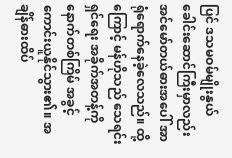ပြင် ဒသမဝမ်မျိုးနွယ်ခေါင်းဆောင်ကြီးမှာလည်း အင်မော်တယ်ဓားအပေါ် အာရုံရောက်နေခဲ့လေသည်။ ထို့ကြောင့် မန်ဟိုသည် သေရင်းရှင်ရေး အခိုက်အတန့်ကို နောက်တစ်ကြိမ် အခွင့်ကောင်းယူနိုင်သွား၏။ အချိန်ဓားထိပ်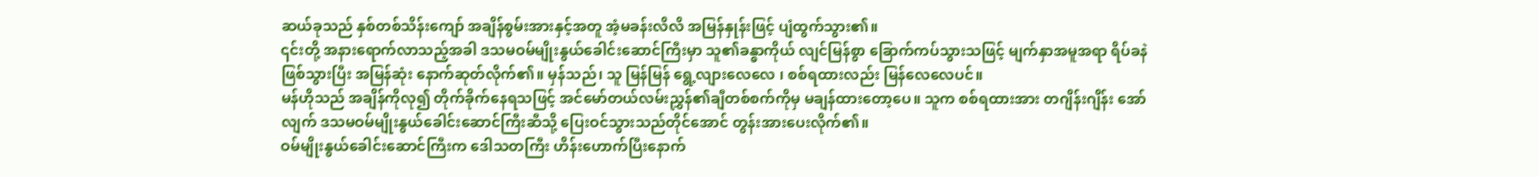ဆယ်ခုသည် နှစ်တစ်သိန်းကျော် အချိန်စွမ်းအားနှင့်အတူ အံ့မခန်းလိလိ အမြန်နှုန်းဖြင့် ပျံထွက်သွား၏။
၎င်းတို့ အနားရောက်လာသည့်အခါ ဒသမဝမ်မျိုးနွယ်ခေါင်းဆောင်ကြီးမှာ သူ၏ခန္ဓာကိုယ် လျင်မြန်စွာ ခြောက်ကပ်သွားသဖြင့် မျက်နှာအမူအရာ ရိပ်ခနဲ ဖြစ်သွားပြီး အမြန်ဆုံး နောက်ဆုတ်လိုက်၏။ မှန်သည်၊ သူ မြန်မြန် ရွေ့လျားလေလေ ၊ စစ်ရထားလည်း မြန်လေလေပင်။
မန်ဟိုသည် အချိန်ကိုလု၍ တိုက်ခိုက်နေရသဖြင့် အင်မော်တယ်လမ်းညွှန်၏ချီတစ်စက်ကိုမှ မချန်ထားတော့ပေ။ သူက စစ်ရထားအား တဂျိန်းဂျိန်း အော်လျက် ဒသမဝမ်မျိုးနွယ်ခေါင်းဆောင်ကြီးဆီသို့ ပြေးဝင်သွားသည်တိုင်အောင် တွန်းအားပေးလိုက်၏။
ဝမ်မျိုးနွယ်ခေါင်းဆောင်ကြီးက ဒေါသတကြီး ဟိန်းဟောက်ပြီးနောက်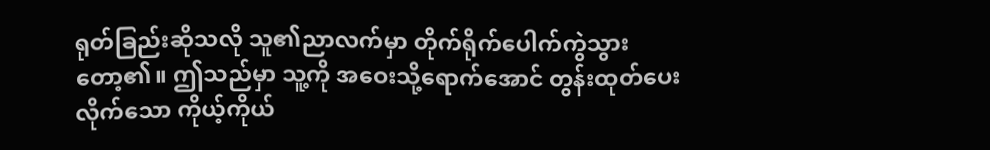ရုတ်ခြည်းဆိုသလို သူ၏ညာလက်မှာ တိုက်ရိုက်ပေါက်ကွဲသွားတော့၏။ ဤသည်မှာ သူ့ကို အဝေးသို့ရောက်အောင် တွန်းထုတ်ပေးလိုက်သော ကိုယ့်ကိုယ်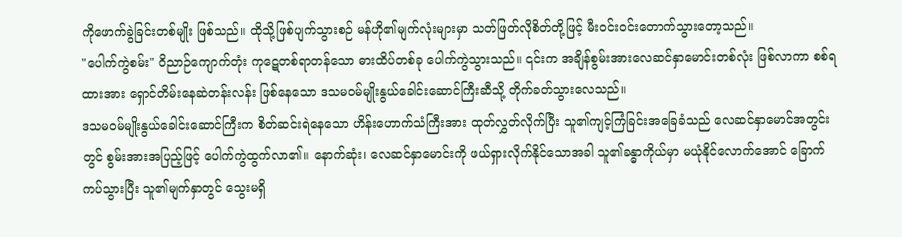ကိုဖောက်ခွဲခြင်းတစ်မျိုး ဖြစ်သည်။ ထိုသို့ဖြစ်ပျက်သွားစဉ် မန်ဟို၏မျက်လုံးများမှာ သတ်ဖြတ်လိုစိတ်တို့ဖြင့် မီးဝင်းဝင်းတောက်သွားတော့သည်။
"ပေါက်ကွဲစမ်း" ဝိညာဉ်ကျောက်တုံး ကုဋေတစ်ရာတန်သော ဓားထိပ်တစ်ခု ပေါက်ကွဲသွားသည်။ ၎င်းက အချိန်စွမ်းအားလေဆင်နှာမောင်းတစ်လုံး ဖြစ်လာကာ စစ်ရထားအား ရှောင်တိမ်းနေဆဲတန်းလန်း ဖြစ်နေသော ဒသမဝမ်မျိုးနွယ်ခေါင်းဆောင်ကြီးဆီသို့ တိုက်ခတ်သွားလေသည်။
ဒသမဝမ်မျိုးနွယ်ခေါင်းဆောင်ကြီးက စိတ်ဆင်းရဲနေသော ဟိန်းဟောက်သံကြီးအား ထုတ်လွှတ်လိုက်ပြီး သူ၏ကျင့်ကြံခြင်းအခြေခံသည် လေဆင်နှာမောင်အတွင်းတွင် စွမ်းအားအပြည့်ဖြင့် ပေါက်ကွဲထွက်လာ၏။ နောက်ဆုံး၊ လေဆင်နှာမောင်းကို ဖယ်ရှားလိုက်နိုင်သောအခါ သူ၏ခန္ဓာကိုယ်မှာ မယုံနိုင်လောက်အောင် ခြောက်ကပ်သွားပြီး သူ၏မျက်နှာတွင် သွေးမရှိ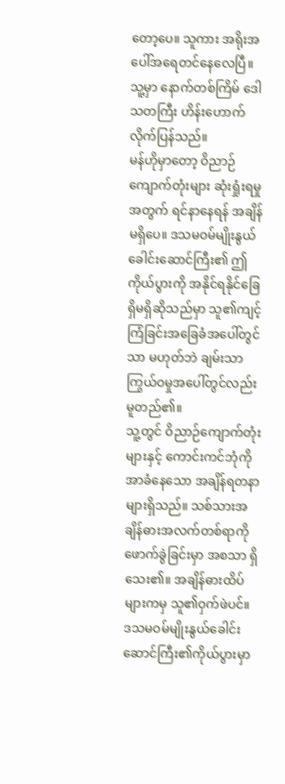တော့ပေ။ သူကား အရိုးအပေါ်အရေတင်နေလေပြီ။ သူ့မှာ နောက်တစ်ကြိမ် ဒေါသတကြီး ဟိန်းဟောက်လိုက်ပြန်သည်။
မန်ဟိုမှာတော့ ဝိညာဉ်ကျောက်တုံးများ ဆုံးရှုံးရမှုအတွက် ရင်နာနေရန် အချိန်မရှိပေ။ ဒသမဝမ်မျိုးနွယ်ခေါင်းဆောင်ကြီး၏ ဤကိုယ်ပွားကို အနိုင်ရနိုင်ခြေ ရှိမရှိဆိုသည်မှာ သူ၏ကျင့်ကြံခြင်းအခြေခံအပေါ်တွင်သာ မဟုတ်ဘဲ ချမ်းသာကြွယ်ဝမှုအပေါ်တွင်လည်း မူတည်၏။
သူ့တွင် ဝိညာဉ်ကျောက်တုံးများနှင့် ကောင်းကင်ဘုံကို အာခံနေသော အချိန်ရတနာများရှိသည်။ သစ်သားအချိန်ဓားအလက်တစ်ရာကို ဖောက်ခွဲခြင်းမှာ အစသာ ရှိသေး၏။ အချိန်ဓားထိပ်များကမှ သူ၏ဝှက်ဖဲပင်။
ဒသမဝမ်မျိုးနွယ်ခေါင်းဆောင်ကြီး၏ကိုယ်ပွားမှာ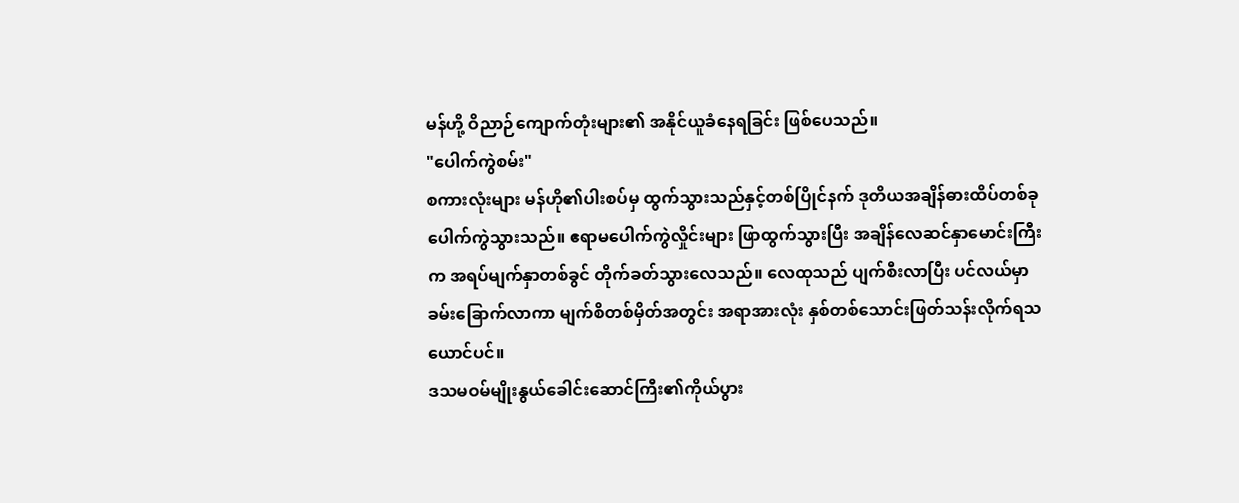မန်ဟို့ ဝိညာဉ်ကျောက်တုံးများ၏ အနိုင်ယူခံနေရခြင်း ဖြစ်ပေသည်။
"ပေါက်ကွဲစမ်း"
စကားလုံးများ မန်ဟို၏ပါးစပ်မှ ထွက်သွားသည်နှင့်တစ်ပြိုင်နက် ဒုတိယအချိန်ဓားထိပ်တစ်ခု ပေါက်ကွဲသွားသည်။ ဧရာမပေါက်ကွဲလှိုင်းများ ဖြာထွက်သွားပြီး အချိန်လေဆင်နှာမောင်းကြီးက အရပ်မျက်နှာတစ်ခွင် တိုက်ခတ်သွားလေသည်။ လေထုသည် ပျက်စီးလာပြီး ပင်လယ်မှာ ခမ်းခြောက်လာကာ မျက်စိတစ်မှိတ်အတွင်း အရာအားလုံး နှစ်တစ်သောင်းဖြတ်သန်းလိုက်ရသယောင်ပင်။
ဒသမဝမ်မျိုးနွယ်ခေါင်းဆောင်ကြီး၏ကိုယ်ပွား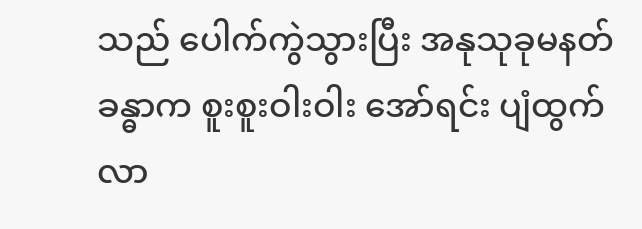သည် ပေါက်ကွဲသွားပြီး အနုသုခုမနတ်ခန္ဓာက စူးစူးဝါးဝါး အော်ရင်း ပျံထွက်လာ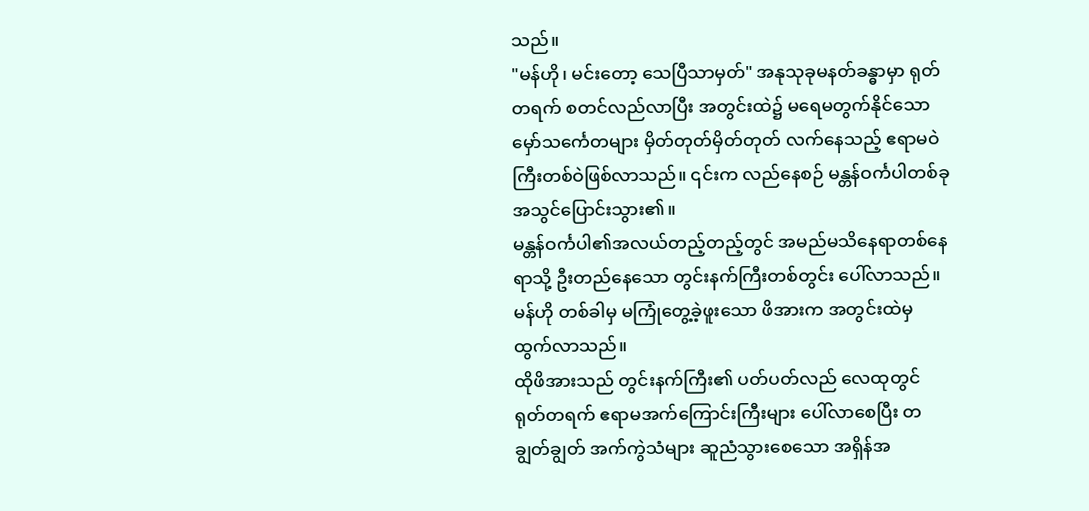သည်။
"မန်ဟို၊ မင်းတော့ သေပြီသာမှတ်" အနုသုခုမနတ်ခန္ဓာမှာ ရုတ်တရက် စတင်လည်လာပြီး အတွင်းထဲ၌ မရေမတွက်နိုင်သော မှော်သင်္ကေတများ မှိတ်တုတ်မှိတ်တုတ် လက်နေသည့် ဧရာမဝဲကြီးတစ်ဝဲဖြစ်လာသည်။ ၎င်းက လည်နေစဉ် မန္တန်ဝင်္ကပါတစ်ခုအသွင်ပြောင်းသွား၏။
မန္တန်ဝင်္ကပါ၏အလယ်တည့်တည့်တွင် အမည်မသိနေရာတစ်နေရာသို့ ဦးတည်နေသော တွင်းနက်ကြီးတစ်တွင်း ပေါ်လာသည်။ မန်ဟို တစ်ခါမှ မကြုံတွေ့ခဲ့ဖူးသော ဖိအားက အတွင်းထဲမှ ထွက်လာသည်။
ထိုဖိအားသည် တွင်းနက်ကြီး၏ ပတ်ပတ်လည် လေထုတွင် ရုတ်တရက် ဧရာမအက်ကြောင်းကြီးများ ပေါ်လာစေပြီး တချွတ်ချွတ် အက်ကွဲသံများ ဆူညံသွားစေသော အရှိန်အ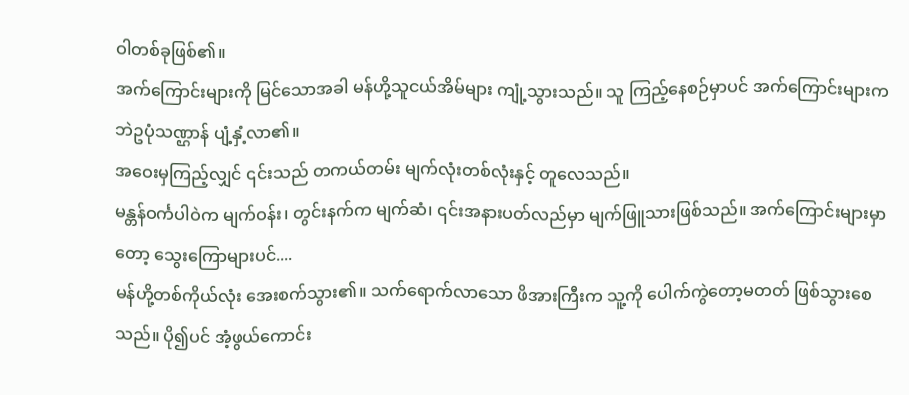ဝါတစ်ခုဖြစ်၏။
အက်ကြောင်းများကို မြင်သောအခါ မန်ဟို့သူငယ်အိမ်များ ကျုံ့သွားသည်။ သူ ကြည့်နေစဉ်မှာပင် အက်ကြောင်းများက ဘဲဥပုံသဏ္ဌာန် ပျံ့နှံ့လာ၏။
အဝေးမှကြည့်လျှင် ၎င်းသည် တကယ်တမ်း မျက်လုံးတစ်လုံးနှင့် တူလေသည်။
မန္တန်ဝင်္ကပါဝဲက မျက်ဝန်း၊ တွင်းနက်က မျက်ဆံ၊ ၎င်းအနားပတ်လည်မှာ မျက်ဖြူသားဖြစ်သည်။ အက်ကြောင်းများမှာတော့ သွေးကြောများပင်....
မန်ဟို့တစ်ကိုယ်လုံး အေးစက်သွား၏။ သက်ရောက်လာသော ဖိအားကြီးက သူ့ကို ပေါက်ကွဲတော့မတတ် ဖြစ်သွားစေသည်။ ပို၍ပင် အံ့ဖွယ်ကောင်း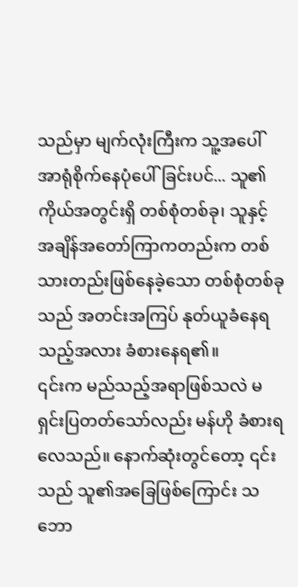သည်မှာ မျက်လုံးကြီးက သူ့အပေါ် အာရုံစိုက်နေပုံပေါ်ခြင်းပင်... သူ၏ကိုယ်အတွင်းရှိ တစ်စုံတစ်ခု၊ သူနှင့် အချိန်အတော်ကြာကတည်းက တစ်သားတည်းဖြစ်နေခဲ့သော တစ်စုံတစ်ခုသည် အတင်းအကြပ် နုတ်ယူခံနေရသည့်အလား ခံစားနေရ၏။
၎င်းက မည်သည့်အရာဖြစ်သလဲ မရှင်းပြတတ်သော်လည်း မန်ဟို ခံစားရလေသည်။ နောက်ဆုံးတွင်တော့ ၎င်းသည် သူ၏အခြေဖြစ်ကြောင်း သဘော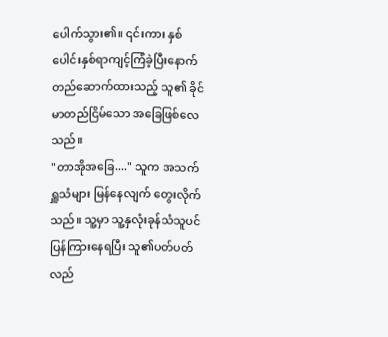ပေါက်သွား၏။ ၎င်းကား နှစ်ပေါင်းနှစ်ရာကျင့်ကြံခဲ့ပြီးနောက် တည်ဆောက်ထားသည့် သူ၏ ခိုင်မာတည်ငြိမ်သော အခြေဖြစ်လေသည်။
"တာအိုအခြေ...." သူက အသက်ရှူသံများ မြန်နေလျက် တွေးလိုက်သည်။ သူ့မှာ သူ့နှလုံးခုန်သံသူပင် ပြန်ကြားနေရပြီး သူ၏ပတ်ပတ်လည်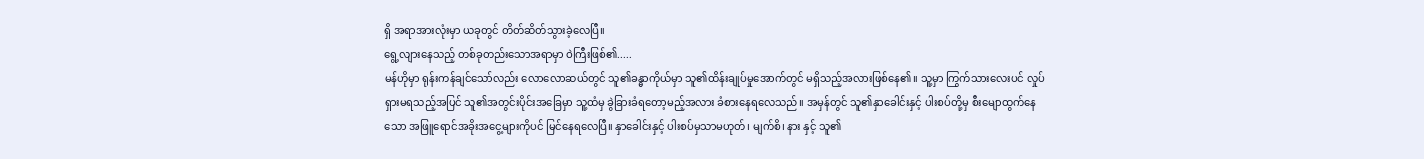ရှိ အရာအားလုံးမှာ ယခုတွင် တိတ်ဆိတ်သွားခဲ့လေပြီ။
ရွေ့လျားနေသည့် တစ်ခုတည်းသောအရာမှာ ဝဲကြီးဖြစ်၏.....
မန်ဟိုမှာ ရုန်းကန်ချင်သော်လည်း လောလောဆယ်တွင် သူ၏ခန္ဓာကိုယ်မှာ သူ၏ထိန်းချုပ်မှုအောက်တွင် မရှိသည့်အလားဖြစ်နေ၏။ သူ့မှာ ကြွက်သားလေးပင် လှုပ်ရှားမရသည့်အပြင် သူ၏အတွင်းပိုင်းအခြေမှာ သူ့ထံမှ ခွဲခြားခံရတော့မည့်အလား ခံစားနေရလေသည်။ အမှန်တွင် သူ၏နှာခေါင်းနှင့် ပါးစပ်တို့မှ စီးမျောထွက်နေသော အဖြူရောင်အခိုးအငွေ့များကိုပင် မြင်နေရလေပြီ။ နှာခေါင်းနှင့် ပါးစပ်မှသာမဟုတ်၊ မျက်စိ၊ နား နှင့် သူ၏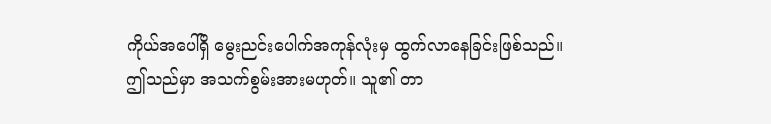ကိုယ်အပေါ်ရှိ မွေးညင်းပေါက်အကုန်လုံးမှ ထွက်လာနေခြင်းဖြစ်သည်။
ဤသည်မှာ အသက်စွမ်းအားမဟုတ်။ သူ၏ တာ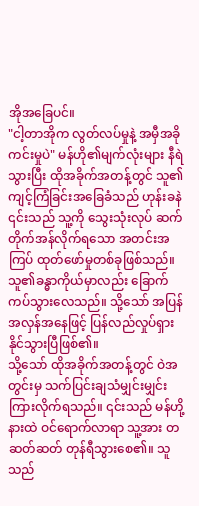အိုအခြေပင်။
"ငါ့တာအိုက လွတ်လပ်မှုနဲ့ အမှီအခိုကင်းမှုပဲ" မန်ဟို၏မျက်လုံးများ နီရဲသွားပြီး ထိုအခိုက်အတန့်တွင် သူ၏ကျင့်ကြံခြင်းအခြေခံသည် ဟုန်းခနဲ ၎င်းသည် သူ့ကို သွေးသုံးလုပ် ဆက်တိုက်အန်လိုက်ရသော အတင်းအကြပ် ထုတ်ဖော်မှုတစ်ခုဖြစ်သည်။ သူ၏ခန္ဓာကိုယ်မှာလည်း ခြောက်ကပ်သွားလေသည်။ သို့သော် အပြန်အလှန်အနေဖြင့် ပြန်လည်လှုပ်ရှားနိုင်သွားပြီဖြစ်၏။
သို့သော် ထိုအခိုက်အတန့်တွင် ဝဲအတွင်းမှ သက်ပြင်းချသံမျှင်းမျှင်း ကြားလိုက်ရသည်။ ၎င်းသည် မန်ဟို့နားထဲ ဝင်ရောက်လာရာ သူ့အား တဆတ်ဆတ် တုန်ရီသွားစေ၏။ သူသည်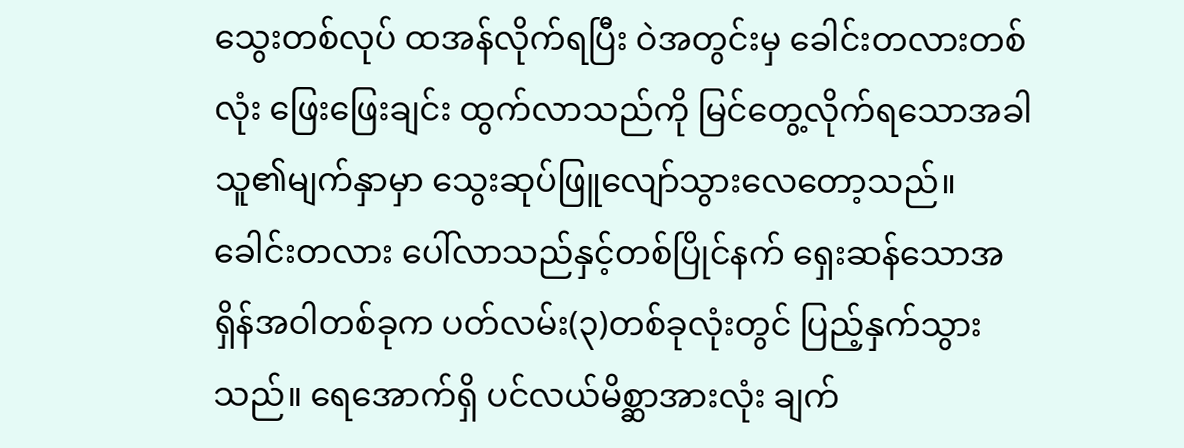သွေးတစ်လုပ် ထအန်လိုက်ရပြီး ဝဲအတွင်းမှ ခေါင်းတလားတစ်လုံး ဖြေးဖြေးချင်း ထွက်လာသည်ကို မြင်တွေ့လိုက်ရသောအခါ သူ၏မျက်နှာမှာ သွေးဆုပ်ဖြူလျော်သွားလေတော့သည်။
ခေါင်းတလား ပေါ်လာသည်နှင့်တစ်ပြိုင်နက် ရှေးဆန်သောအရှိန်အဝါတစ်ခုက ပတ်လမ်း(၃)တစ်ခုလုံးတွင် ပြည့်နှက်သွားသည်။ ရေအောက်ရှိ ပင်လယ်မိစ္ဆာအားလုံး ချက်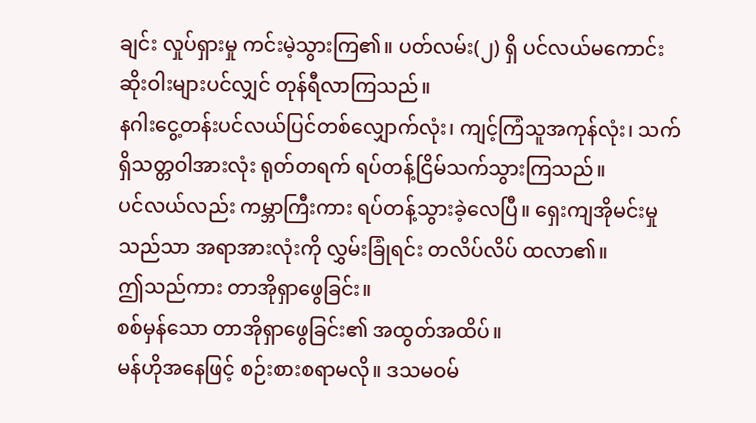ချင်း လှုပ်ရှားမှု ကင်းမဲ့သွားကြ၏။ ပတ်လမ်း(၂) ရှိ ပင်လယ်မကောင်းဆိုးဝါးများပင်လျှင် တုန်ရီလာကြသည်။
နဂါးငွေ့တန်းပင်လယ်ပြင်တစ်လျှောက်လုံး၊ ကျင့်ကြံသူအကုန်လုံး၊ သက်ရှိသတ္တဝါအားလုံး ရုတ်တရက် ရပ်တန့်ငြိမ်သက်သွားကြသည်။
ပင်လယ်လည်း ကမ္ဘာကြီးကား ရပ်တန့်သွားခဲ့လေပြီ။ ရှေးကျအိုမင်းမှုသည်သာ အရာအားလုံးကို လွှမ်းခြုံရင်း တလိပ်လိပ် ထလာ၏။
ဤသည်ကား တာအိုရှာဖွေခြင်း။
စစ်မှန်သော တာအိုရှာဖွေခြင်း၏ အထွတ်အထိပ်။
မန်ဟိုအနေဖြင့် စဉ်းစားစရာမလို။ ဒသမဝမ်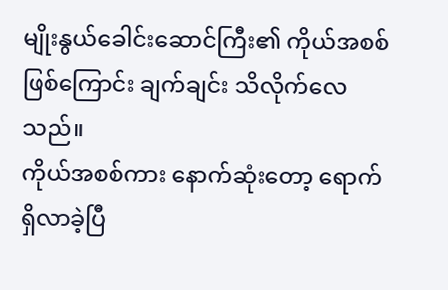မျိုးနွယ်ခေါင်းဆောင်ကြီး၏ ကိုယ်အစစ်ဖြစ်ကြောင်း ချက်ချင်း သိလိုက်လေသည်။
ကိုယ်အစစ်ကား နောက်ဆုံးတော့ ရောက်ရှိလာခဲ့ပြီ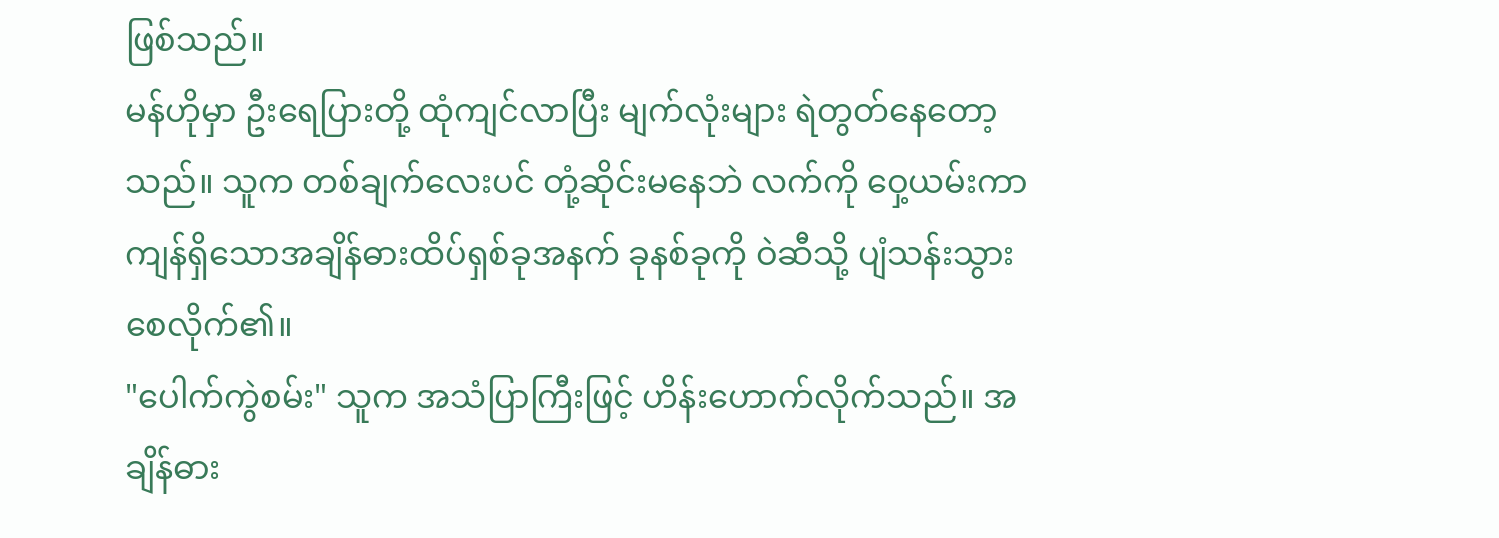ဖြစ်သည်။
မန်ဟိုမှာ ဦးရေပြားတို့ ထုံကျင်လာပြီး မျက်လုံးများ ရဲတွတ်နေတော့သည်။ သူက တစ်ချက်လေးပင် တုံ့ဆိုင်းမနေဘဲ လက်ကို ဝှေ့ယမ်းကာ ကျန်ရှိသောအချိန်ဓားထိပ်ရှစ်ခုအနက် ခုနစ်ခုကို ဝဲဆီသို့ ပျံသန်းသွားစေလိုက်၏။
"ပေါက်ကွဲစမ်း" သူက အသံပြာကြီးဖြင့် ဟိန်းဟောက်လိုက်သည်။ အချိန်ဓား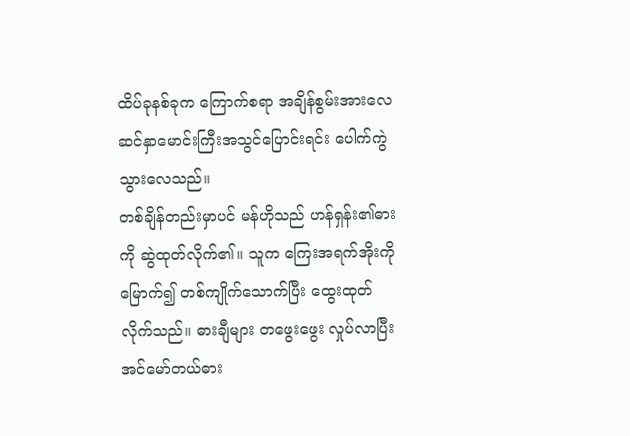ထိပ်ခုနစ်ခုက ကြောက်စရာ အချိန်စွမ်းအားလေဆင်နှာမောင်းကြီးအသွင်ပြောင်းရင်း ပေါက်ကွဲသွားလေသည်။
တစ်ချိန်တည်းမှာပင် မန်ဟိုသည် ဟန်ရှန်း၏ဓားကို ဆွဲထုတ်လိုက်၏။ သူက ကြေးအရက်အိုးကို မြောက်၍ တစ်ကျိုက်သောက်ပြီး ထွေးထုတ်လိုက်သည်။ ဓားချီများ တဖွေးဖွေး လှုပ်လာပြီး အင်မော်တယ်ဓား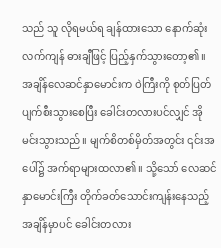သည် သူ လိုရမယ်ရ ချန်ထားသော နောက်ဆုံးလက်ကျန် ဓားချီဖြင့် ပြည့်နှက်သွားတော့၏။
အချိန်လေဆင်နှာမောင်းက ဝဲကြီးကို စုတ်ပြတ်ပျက်စီးသွားစေပြီး ခေါင်းတလားပင်လျှင် အိုမင်းသွားသည်။ မျက်စိတစ်မှိတ်အတွင်း ၎င်းအပေါ်၌ အက်ရာများထလာ၏။ သို့သော် လေဆင်နှာမောင်းကြီး တိုက်ခတ်သောင်းကျန်းနေသည့်အချိန်မှာပင် ခေါင်းတလား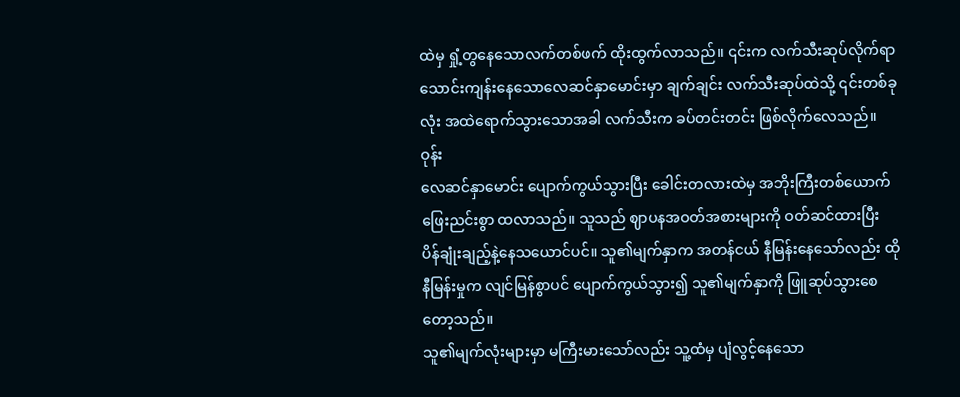ထဲမှ ရှုံ့တွနေသောလက်တစ်ဖက် ထိုးထွက်လာသည်။ ၎င်းက လက်သီးဆုပ်လိုက်ရာ သောင်းကျန်းနေသောလေဆင်နှာမောင်းမှာ ချက်ချင်း လက်သီးဆုပ်ထဲသို့ ၎င်းတစ်ခုလုံး အထဲရောက်သွားသောအခါ လက်သီးက ခပ်တင်းတင်း ဖြစ်လိုက်လေသည်။
ဝုန်း
လေဆင်နှာမောင်း ပျောက်ကွယ်သွားပြီး ခေါင်းတလားထဲမှ အဘိုးကြီးတစ်ယောက် ဖြေးညင်းစွာ ထလာသည်။ သူသည် ဈာပနအဝတ်အစားများကို ဝတ်ဆင်ထားပြီး ပိန်ချုံးချည့်နဲ့နေသယောင်ပင်။ သူ၏မျက်နှာက အတန်ငယ် နီမြန်းနေသော်လည်း ထိုနီမြန်းမှုက လျင်မြန်စွာပင် ပျောက်ကွယ်သွား၍ သူ၏မျက်နှာကို ဖြူဆုပ်သွားစေတော့သည်။
သူ၏မျက်လုံးများမှာ မကြီးမားသော်လည်း သူ့ထံမှ ပျံလွင့်နေသော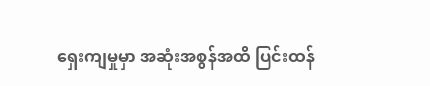ရှေးကျမှုမှာ အဆုံးအစွန်အထိ ပြင်းထန်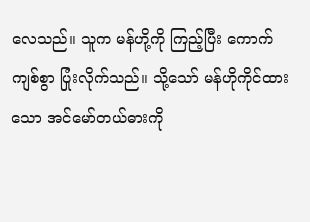လေသည်။ သူက မန်ဟို့ကို ကြည့်ပြီး ကောက်ကျစ်စွာ ပြုံးလိုက်သည်။ သို့သော် မန်ဟိုကိုင်ထားသော အင်မော်တယ်ဓားကို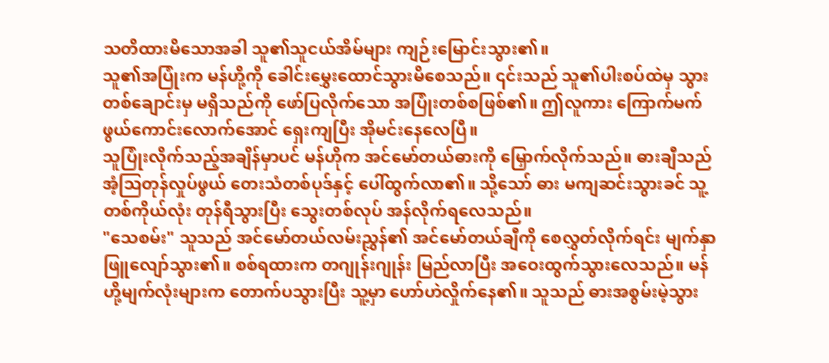သတိထားမိသောအခါ သူ၏သူငယ်အိမ်များ ကျဉ်းမြောင်းသွား၏။
သူ၏အပြုံးက မန်ဟို့ကို ခေါင်းမွှေးထောင်သွားမိစေသည်။ ၎င်းသည် သူ၏ပါးစပ်ထဲမှ သွားတစ်ချောင်းမှ မရှိသည်ကို ဖော်ပြလိုက်သော အပြုံးတစ်စဖြစ်၏။ ဤလူကား ကြောက်မက်ဖွယ်ကောင်းလောက်အောင် ရှေးကျပြီး အိုမင်းနေလေပြီ။
သူပြုံးလိုက်သည့်အချိန်မှာပင် မန်ဟိုက အင်မော်တယ်ဓားကို မြှောက်လိုက်သည်။ ဓားချီသည် အံ့ဩတုန်လှုပ်ဖွယ် တေးသံတစ်ပုဒ်နှင့် ပေါ်ထွက်လာ၏။ သို့သော် ဓား မကျဆင်းသွားခင် သူ့တစ်ကိုယ်လုံး တုန်ရီသွားပြီး သွေးတစ်လုပ် အန်လိုက်ရလေသည်။
"သေစမ်း" သူသည် အင်မော်တယ်လမ်းညွှန်၏ အင်မော်တယ်ချီကို စေလွှတ်လိုက်ရင်း မျက်နှာဖြူလျော်သွား၏။ စစ်ရထားက တဂျုန်းဂျုန်း မြည်လာပြီး အဝေးထွက်သွားလေသည်။ မန်ဟို့မျက်လုံးများက တောက်ပသွားပြီး သူ့မှာ ဟော်ဟဲလှိုက်နေ၏။ သူသည် ဓားအစွမ်းမဲ့သွား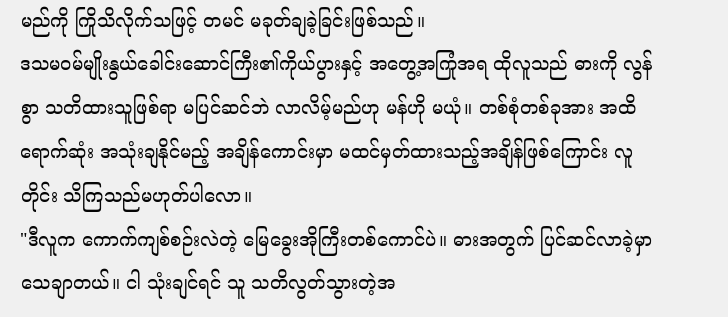မည်ကို ကြိုသိလိုက်သဖြင့် တမင် မခုတ်ချခဲ့ခြင်းဖြစ်သည်။
ဒသမဝမ်မျိုးနွယ်ခေါင်းဆောင်ကြီး၏ကိုယ်ပွားနှင့် အတွေ့အကြုံအရ ထိုလူသည် ဓားကို လွန်စွာ သတိထားသူဖြစ်ရာ မပြင်ဆင်ဘဲ လာလိမ့်မည်ဟု မန်ဟို မယုံ။ တစ်စုံတစ်ခုအား အထိရောက်ဆုံး အသုံးချနိုင်မည့် အချိန်ကောင်းမှာ မထင်မှတ်ထားသည့်အချိန်ဖြစ်ကြောင်း လူတိုင်း သိကြသည်မဟုတ်ပါလော။
"ဒီလူက ကောက်ကျစ်စဉ်းလဲတဲ့ မြေခွေးအိုကြီးတစ်ကောင်ပဲ။ ဓားအတွက် ပြင်ဆင်လာခဲ့မှာ သေချာတယ်။ ငါ သုံးချင်ရင် သူ သတိလွတ်သွားတဲ့အ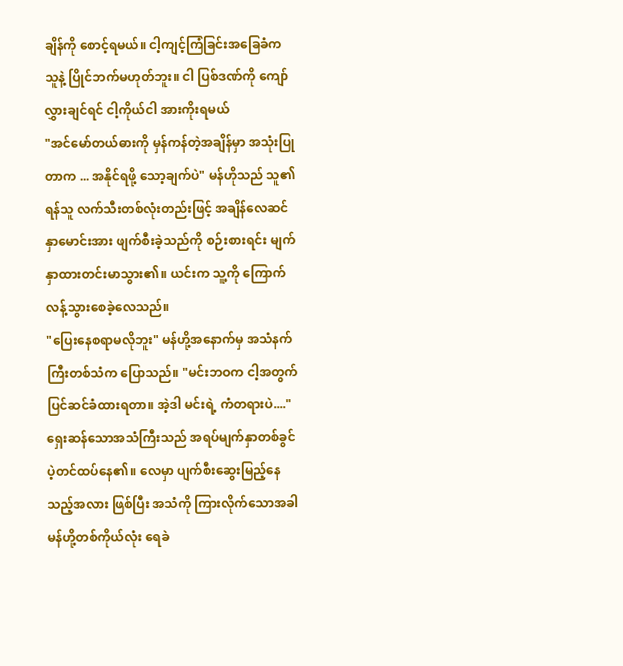ချိန်ကို စောင့်ရမယ်။ ငါ့ကျင့်ကြံခြင်းအခြေခံက သူနဲ့ ပြိုင်ဘက်မဟုတ်ဘူး။ ငါ ပြစ်ဒဏ်ကို ကျော်လွှားချင်ရင် ငါ့ကိုယ်ငါ အားကိုးရမယ်
"အင်မော်တယ်ဓားကို မှန်ကန်တဲ့အချိန်မှာ အသုံးပြုတာက ... အနိုင်ရဖို့ သော့ချက်ပဲ" မန်ဟိုသည် သူ၏ရန်သူ လက်သီးတစ်လုံးတည်းဖြင့် အချိန်လေဆင်နှာမောင်းအား ဖျက်စီးခဲ့သည်ကို စဉ်းစားရင်း မျက်နှာထားတင်းမာသွား၏။ ယင်းက သူ့ကို ကြောက်လန့်သွားစေခဲ့လေသည်။
"ပြေးနေစရာမလိုဘူး" မန်ဟို့အနောက်မှ အသံနက်ကြီးတစ်သံက ပြောသည်။ "မင်းဘဝက ငါ့အတွက် ပြင်ဆင်ခံထားရတာ။ အဲ့ဒါ မင်းရဲ့ ကံတရားပဲ...." ရှေးဆန်သောအသံကြီးသည် အရပ်မျက်နှာတစ်ခွင် ပဲ့တင်ထပ်နေ၏။ လေမှာ ပျက်စီးဆွေးမြည့်နေသည့်အလား ဖြစ်ပြီး အသံကို ကြားလိုက်သောအခါ မန်ဟို့တစ်ကိုယ်လုံး ရေခဲ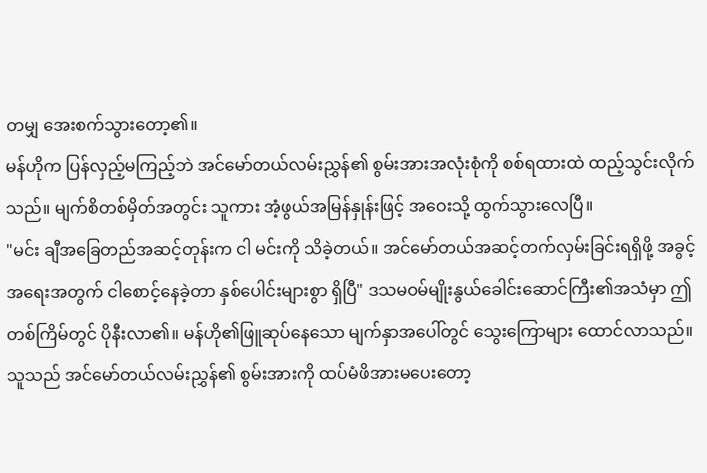တမျှ အေးစက်သွားတော့၏။
မန်ဟိုက ပြန်လှည့်မကြည့်ဘဲ အင်မော်တယ်လမ်းညွှန်၏ စွမ်းအားအလုံးစုံကို စစ်ရထားထဲ ထည့်သွင်းလိုက်သည်။ မျက်စိတစ်မှိတ်အတွင်း သူကား အံ့ဖွယ်အမြန်နှုန်းဖြင့် အဝေးသို့ ထွက်သွားလေပြီ။
"မင်း ချီအခြေတည်အဆင့်တုန်းက ငါ မင်းကို သိခဲ့တယ်။ အင်မော်တယ်အဆင့်တက်လှမ်းခြင်းရရှိဖို့ အခွင့်အရေးအတွက် ငါစောင့်နေခဲ့တာ နှစ်ပေါင်းများစွာ ရှိပြီ" ဒသမဝမ်မျိုးနွယ်ခေါင်းဆောင်ကြီး၏အသံမှာ ဤတစ်ကြိမ်တွင် ပိုနီးလာ၏။ မန်ဟို၏ဖြူဆုပ်နေသော မျက်နှာအပေါ်တွင် သွေးကြောများ ထောင်လာသည်။ သူသည် အင်မော်တယ်လမ်းညွှန်၏ စွမ်းအားကို ထပ်မံဖိအားမပေးတော့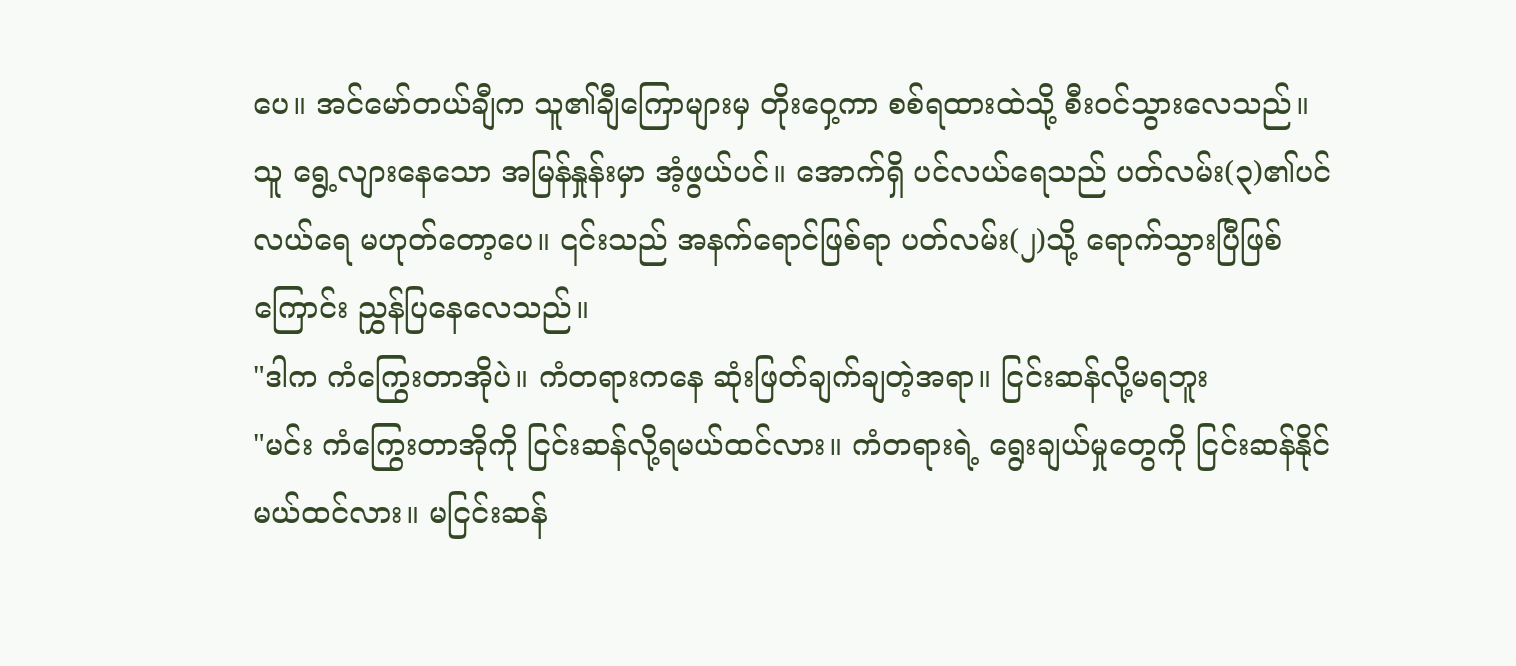ပေ။ အင်မော်တယ်ချီက သူ၏ချီကြောများမှ တိုးဝှေ့ကာ စစ်ရထားထဲသို့ စီးဝင်သွားလေသည်။
သူ ရွေ့လျားနေသော အမြန်နှုန်းမှာ အံ့ဖွယ်ပင်။ အောက်ရှိ ပင်လယ်ရေသည် ပတ်လမ်း(၃)၏ပင်လယ်ရေ မဟုတ်တော့ပေ။ ၎င်းသည် အနက်ရောင်ဖြစ်ရာ ပတ်လမ်း(၂)သို့ ရောက်သွားပြီဖြစ်ကြောင်း ညွှန်ပြနေလေသည်။
"ဒါက ကံကြွေးတာအိုပဲ။ ကံတရားကနေ ဆုံးဖြတ်ချက်ချတဲ့အရာ။ ငြင်းဆန်လို့မရဘူး
"မင်း ကံကြွေးတာအိုကို ငြင်းဆန်လို့ရမယ်ထင်လား။ ကံတရားရဲ့ ရွေးချယ်မှုတွေကို ငြင်းဆန်နိုင်မယ်ထင်လား။ မငြင်းဆန်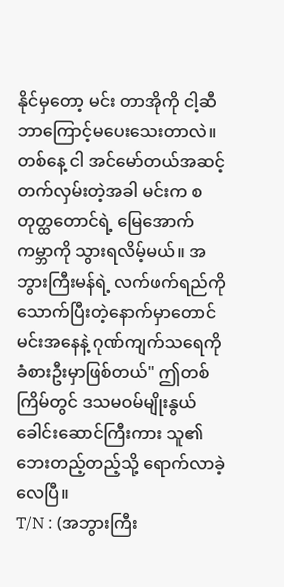နိုင်မှတော့ မင်း တာအိုကို ငါ့ဆီ ဘာကြောင့်မပေးသေးတာလဲ။ တစ်နေ့ ငါ အင်မော်တယ်အဆင့် တက်လှမ်းတဲ့အခါ မင်းက စတုတ္ထတောင်ရဲ့ မြေအောက်ကမ္ဘာကို သွားရလိမ့်မယ်။ အဘွားကြီးမန်ရဲ့ လက်ဖက်ရည်ကို သောက်ပြီးတဲ့နောက်မှာတောင် မင်းအနေနဲ့ ဂုဏ်ကျက်သရေကို ခံစားဦးမှာဖြစ်တယ်" ဤတစ်ကြိမ်တွင် ဒသမဝမ်မျိုးနွယ်ခေါင်းဆောင်ကြီးကား သူ၏ဘေးတည့်တည့်သို့ ရောက်လာခဲ့လေပြီ။
T/N : (အဘွားကြီး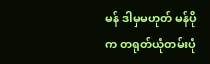မန် ဒါမှမဟုတ် မန်ပိုက တရုတ်ယုံတမ်းပုံ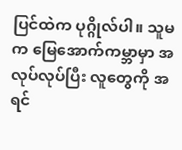ပြင်ထဲက ပုဂ္ဂိုလ်ပါ။ သူမက မြေအောက်ကမ္ဘာမှာ အလုပ်လုပ်ပြီး လူတွေကို အရင်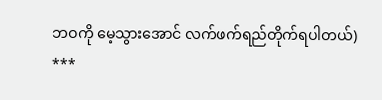ဘဝကို မေ့သွားအောင် လက်ဖက်ရည်တိုက်ရပါတယ်)
***